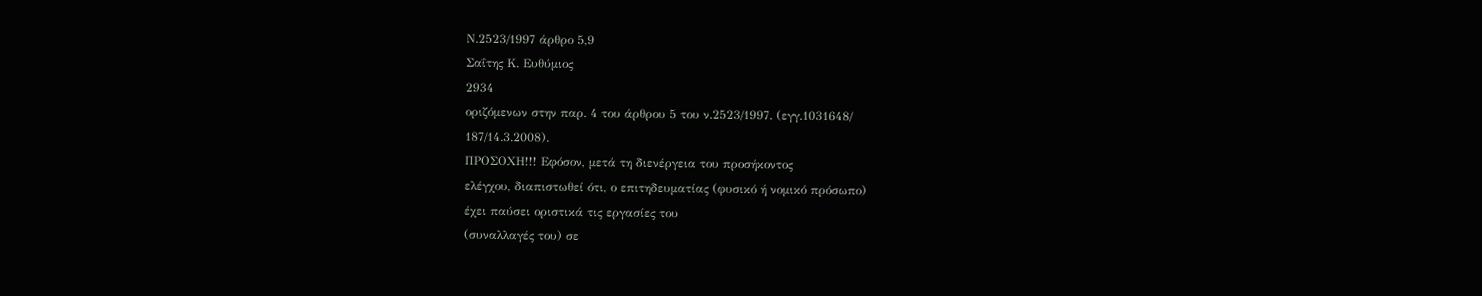Ν.2523/1997 άρθρο 5,9
Σαΐτης Κ. Ευθύμιος
2934
οριζόμενων στην παρ. 4 του άρθρου 5 του ν.2523/1997. (εγγ.1031648/
187/14.3.2008).
ΠΡΟΣΟΧΗ!!! Εφόσον, μετά τη διενέργεια του προσήκοντος
ελέγχου, διαπιστωθεί ότι, ο επιτηδευματίας (φυσικό ή νομικό πρόσωπο)
έχει παύσει οριστικά τις εργασίες του
(συναλλαγές του) σε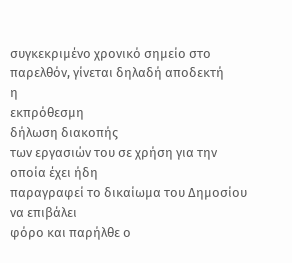συγκεκριμένο χρονικό σημείο στο παρελθόν, γίνεται δηλαδή αποδεκτή
η
εκπρόθεσμη
δήλωση διακοπής
των εργασιών του σε χρήση για την
οποία έχει ήδη
παραγραφεί το δικαίωμα του ∆ημοσίου
να επιβάλει
φόρο και παρήλθε ο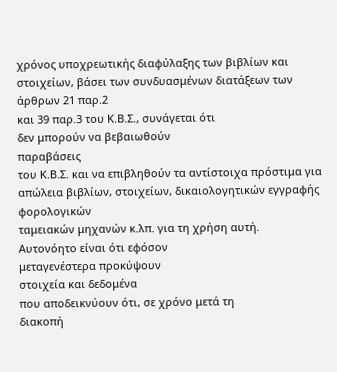χρόνος υποχρεωτικής διαφύλαξης των βιβλίων και
στοιχείων, βάσει των συνδυασμένων διατάξεων των άρθρων 21 παρ.2
και 39 παρ.3 του Κ.Β.Σ., συνάγεται ότι
δεν μπορούν να βεβαιωθούν
παραβάσεις
του Κ.Β.Σ. και να επιβληθούν τα αντίστοιχα πρόστιμα για
απώλεια βιβλίων, στοιχείων, δικαιολογητικών εγγραφής φορολογικών
ταμειακών μηχανών κ.λπ. για τη χρήση αυτή.
Αυτονόητο είναι ότι εφόσον
μεταγενέστερα προκύψουν
στοιχεία και δεδομένα
που αποδεικνύουν ότι, σε χρόνο μετά τη
διακοπή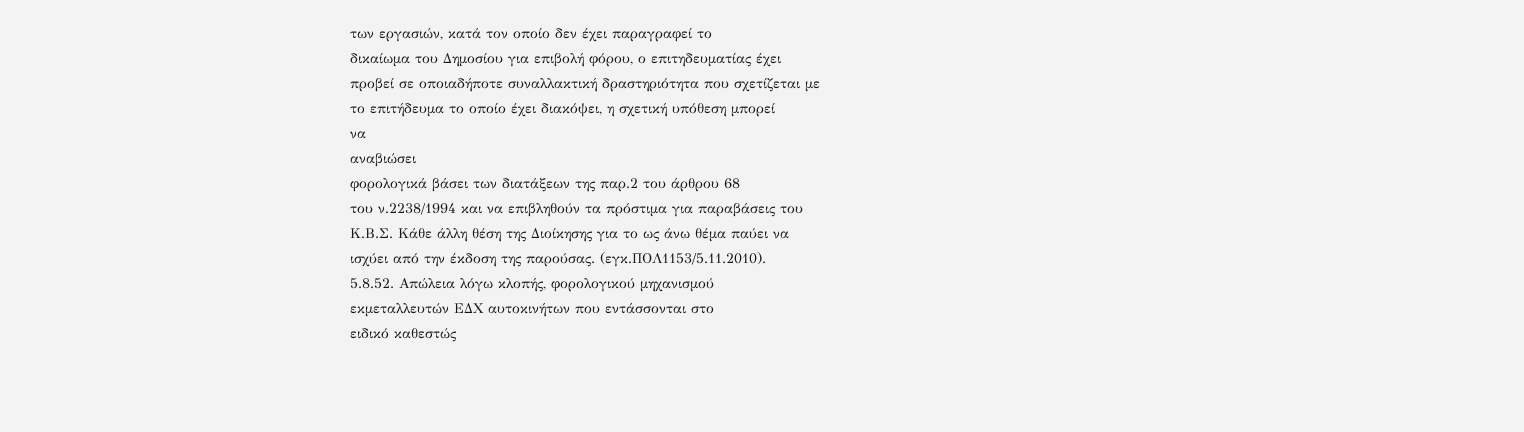των εργασιών, κατά τον οποίο δεν έχει παραγραφεί το
δικαίωμα του ∆ημοσίου για επιβολή φόρου, ο επιτηδευματίας έχει
προβεί σε οποιαδήποτε συναλλακτική δραστηριότητα που σχετίζεται με
το επιτήδευμα το οποίο έχει διακόψει, η σχετική υπόθεση μπορεί
να
αναβιώσει
φορολογικά βάσει των διατάξεων της παρ.2 του άρθρου 68
του ν.2238/1994 και να επιβληθούν τα πρόστιμα για παραβάσεις του
Κ.Β.Σ. Κάθε άλλη θέση της ∆ιοίκησης για το ως άνω θέμα παύει να
ισχύει από την έκδοση της παρούσας. (εγκ.ΠΟΛ1153/5.11.2010).
5.8.52. Απώλεια λόγω κλοπής, φορολογικού μηχανισμού
εκμεταλλευτών Ε∆Χ αυτοκινήτων που εντάσσονται στο
ειδικό καθεστώς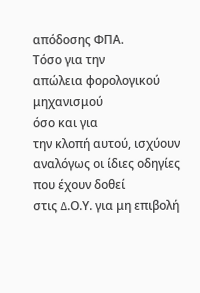απόδοσης ΦΠΑ.
Τόσο για την
απώλεια φορολογικού μηχανισμού
όσο και για
την κλοπή αυτού, ισχύουν αναλόγως οι ίδιες οδηγίες που έχουν δοθεί
στις ∆.Ο.Υ. για μη επιβολή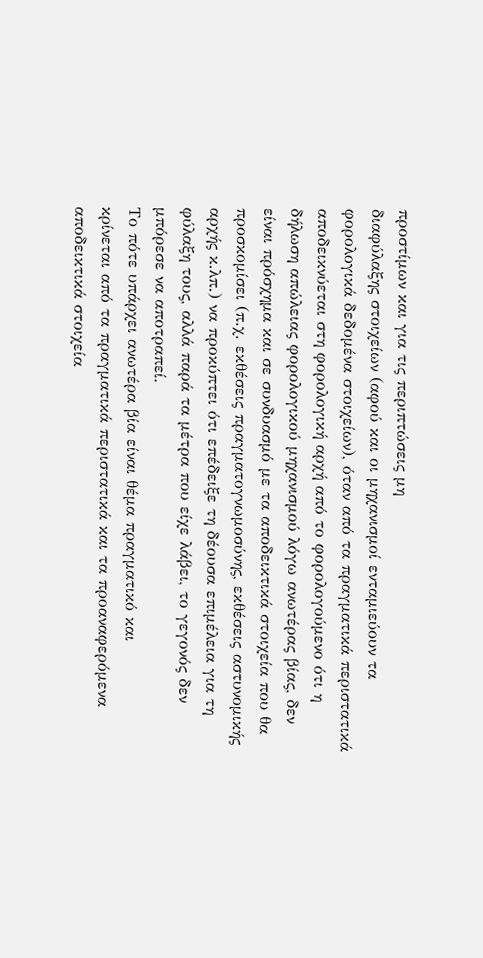προστίμων και για τις περιπτώσεις μη
διαφύλαξης στοιχείων (αφού και οι μηχανισμοί ενταμιεύουν τα
φορολογικά δεδομένα στοιχείων), όταν από τα πραγματικά περιστατικά
αποδεικνύεται στη φορολογική αρχή από το φορολογούμενο ότι η
δήλωση απώλειας φορολογικού μηχανισμού λόγω ανωτέρας βίας, δεν
είναι πρόσχημα και σε συνδυασμό με τα αποδεικτικά στοιχεία που θα
προσκομίσει (π.χ. εκθέσεις πραγματογνωμοσύνης, εκθέσεις αστυνομικής
αρχής κ.λπ.) να προκύπτει ότι επέδειξε τη δέουσα επιμέλεια για τη
φύλαξη τους, αλλά παρά τα μέτρα που είχε λάβει, το γεγονός δεν
μπόρεσε να αποτραπεί.
Το πότε υπάρχει ανωτέρα βία είναι θέμα πραγματικό και
κρίνεται από τα πραγματικά περιστατικά και τα προαναφερόμενα
αποδεικτικά στοιχεία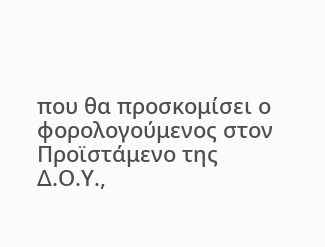που θα προσκομίσει ο φορολογούμενος στον
Προϊστάμενο της ∆.Ο.Υ.,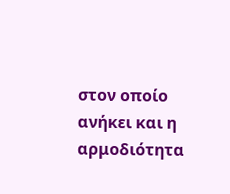στον οποίο ανήκει και η αρμοδιότητα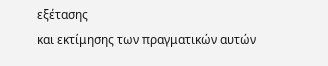εξέτασης
και εκτίμησης των πραγματικών αυτών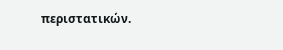περιστατικών.